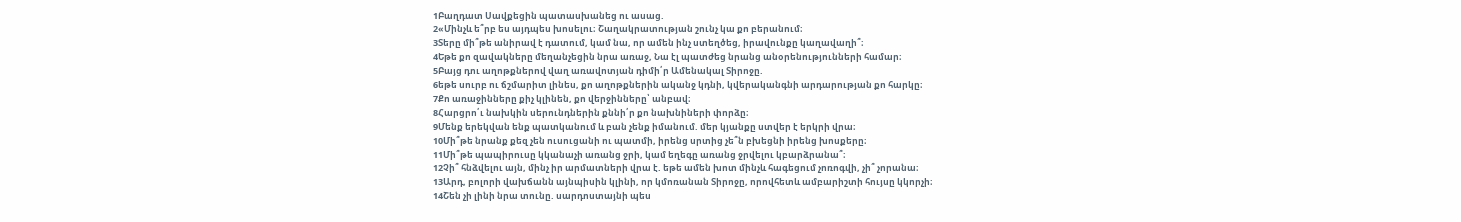1Բաղդատ Սավքեցին պատասխանեց ու ասաց.
2«Մինչև ե՞րբ ես այդպես խոսելու։ Շաղակրատության շունչ կա քո բերանում։
3Տերը մի՞թե անիրավ է դատում, կամ նա, որ ամեն ինչ ստեղծեց, իրավունքը կաղավաղի՞։
4Եթե քո զավակները մեղանչեցին նրա առաջ, Նա էլ պատժեց նրանց անօրենությունների համար։
5Բայց դու աղոթքներով վաղ առավոտյան դիմի՛ր Ամենակալ Տիրոջը.
6եթե սուրբ ու ճշմարիտ լինես, քո աղոթքներին ականջ կդնի, կվերականգնի արդարության քո հարկը։
7Քո առաջինները քիչ կլինեն, քո վերջինները՝ անբավ։
8Հարցրո՛ւ նախկին սերունդներին քննի՛ր քո նախնիների փորձը։
9Մենք երեկվան ենք պատկանում և բան չենք իմանում. մեր կյանքը ստվեր է երկրի վրա։
10Մի՞թե նրանք քեզ չեն ուսուցանի ու պատմի, իրենց սրտից չե՞ն բխեցնի իրենց խոսքերը։
11Մի՞թե պապիրուսը կկանաչի առանց ջրի, կամ եղեգը առանց ջրվելու կբարձրանա՞։
12Չի՞ հնձվելու այն, մինչ իր արմատների վրա է. եթե ամեն խոտ մինչև հագեցում չոռոգվի, չի՞ չորանա։
13Արդ, բոլորի վախճանն այնպիսին կլինի, որ կմոռանան Տիրոջը, որովհետև ամբարիշտի հույսը կկորչի։
14Շեն չի լինի նրա տունը. սարդոստայնի պես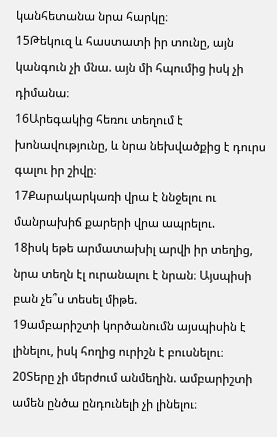կանհետանա նրա հարկը։
15Թեկուզ և հաստատի իր տունը, այն կանգուն չի մնա. այն մի հպումից իսկ չի դիմանա։
16Արեգակից հեռու տեղում է խոնավությունը, և նրա նեխվածքից է դուրս գալու իր շիվը։
17Քարակարկառի վրա է ննջելու ու մանրախիճ քարերի վրա ապրելու.
18իսկ եթե արմատախիլ արվի իր տեղից, նրա տեղն էլ ուրանալու է նրան։ Այսպիսի բան չե՞ս տեսել միթե.
19ամբարիշտի կործանումն այսպիսին է լինելու, իսկ հողից ուրիշն է բուսնելու։
20Տերը չի մերժում անմեղին. ամբարիշտի ամեն ընծա ընդունելի չի լինելու։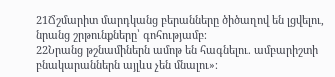21Ճշմարիտ մարդկանց բերանները ծիծաղով են լցվելու, նրանց շրթունքները՝ գոհությամբ։
22Նրանց թշնամիներն ամոթ են հագնելու. ամբարիշտի բնակարաններն այլևս չեն մնալու»։